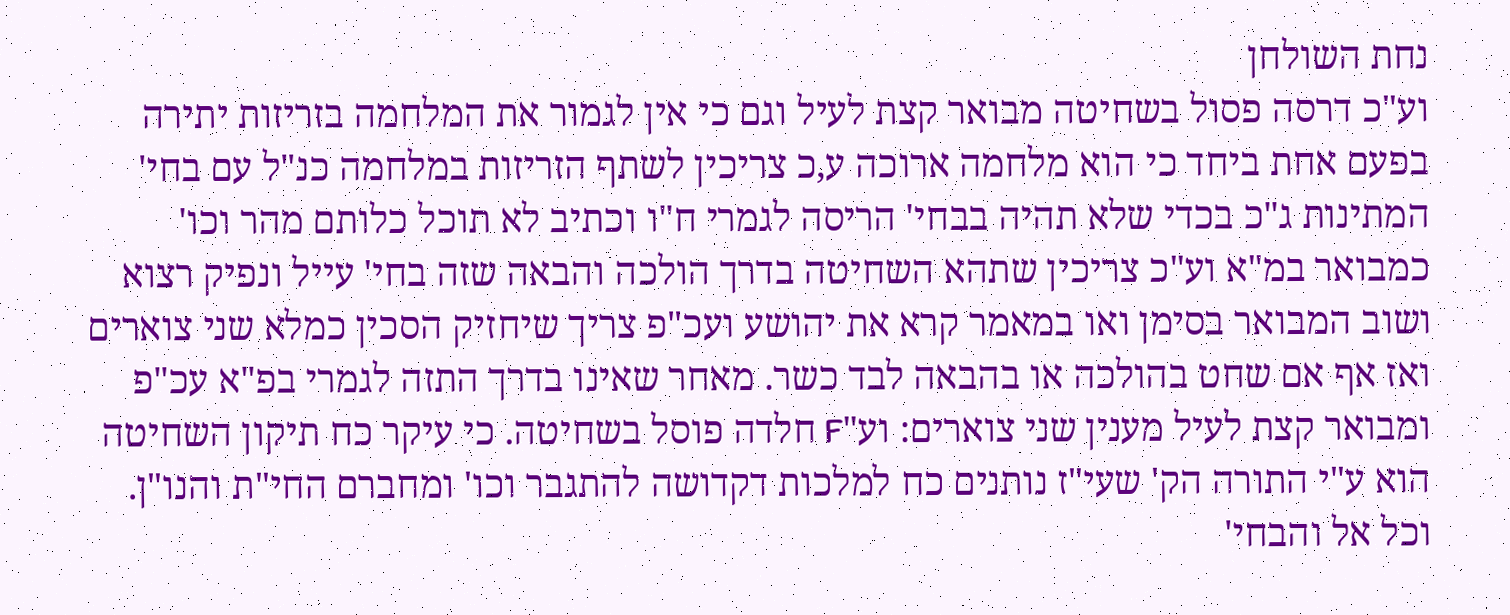נחת השולחן
וע"כ דרסה פסול בשחיטה מבואר קצת לעיל וגם כי אין לגמור את המלחמה בזריזות יתירה בפעם אחת ביחד כי הוא מלחמה ארוכה ע,כ צריכין לשתף הזריזות במלחמה כנ"ל עם בחי' המתינות ג"כ בכדי שלא תהיה בבחי' הריסה לגמרי ח"ו וכתיב לא תוכל כלותם מהר וכו' כמבואר במ"א וע"כ צריכין שתהא השחיטה בדרך הולכה והבאה שזה בחי' עייל ונפיק רצוא ושוב המבואר בסימן ואו במאמר קרא את יהושע ועכ"פ צריך שיחזיק הסכין כמלא שני צוארים ואז אף אם שחט בהולכה או בהבאה לבד כשר. מאחר שאינו בדרך התזה לגמרי בפ"א עכ"פ ומבואר קצת לעיל מענין שני צוארים: וע"F חלדה פוסל בשחיטה. כי עיקר כח תיקון השחיטה הוא ע"י התורה הק' שעי"ז נותנים כח למלכות דקדושה להתגבר וכו' ומחברם החי"ת והנו"ן. וכל אל והבחי'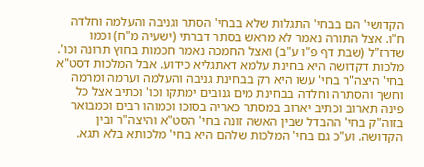הקדושי' הם בבחי' התגלות שלא בבחי' הסתר וגניבה והעלמה וחלדה ח"ו. אצל התורה נאמר לא מראש בסתר דברתי (ישעיה מ"ח) וכמו שדרז"ל (שבת דף פ"ו ע"ב) ואצל החמכה נאמר חכמות בחוץ תרונה וכו'. מלכות דקדושה היא בחינת עלמא דאתגליא כידוע. אבל המלכות דסט"א בחי' היצה"ר בחי' עשו היא רק בבחינת גניבה והעלמה וערמה ומרמה וחשך והסתרה וחלדה בבחינת מים גנובים ימתקו וכו' וכתיב אצל כל פינה תארוב וכתיב יארוב במסתר כאריה בסוכו וכמוהו רבים וכמבואר בזוה"ק בחי' ההבדל שבין האשה זונה בחי' הסט"א והיצה"ר ובין הקדושה. וע"כ גם בחי' המלכות שלהם היא בחי' מלכותא בלא תגא.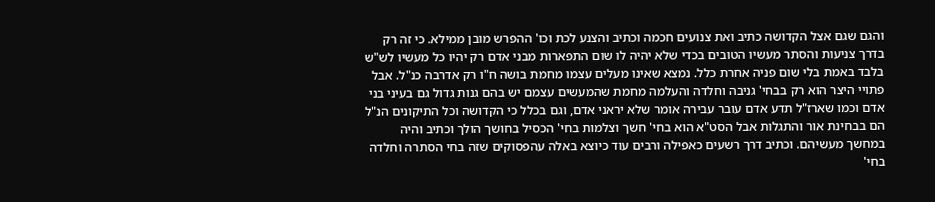והגם שגם אצל הקדושה כתיב ואת צנועים חכמה וכתיב והצנע לכת וכו' ההפרש מובן ממילא. כי זה רק בדרך צניעות והסתר מעשיו הטובים בכדי שלא יהיה לו שום התפארות מבני אדם רק יהיו כל מעשיו לש"ש בלבד באמת בלי שום פניה אחרת כלל. נמצא שאינו מעלים עצמו מחמת בושה ח"ו רק אדרבה כנ"ל. אבל פתויי היצר הוא רק בבחי' גניבה וחלדה והעלמה מחמת שהמעשים עצמם יש בהם גנות גדול גם בעיני בני אדם וכמו שארז"ל תדע אדם עובר עבירה אומר שלא יראני אדם, וגם בכלל כי הקדושה וכל התיקונים הנ"ל הם בבחינת אור והתגלות אבל הסט"א הוא בחי' חשך וצלמות בחי' הכסיל בחושך הולך וכתיב והיה במחשך מעשיהם. וכתיב דרך רשעים כאפילה ורבים עוד כיוצא באלה עהפסוקים שזה בחי הסתרה וחלדה בחי'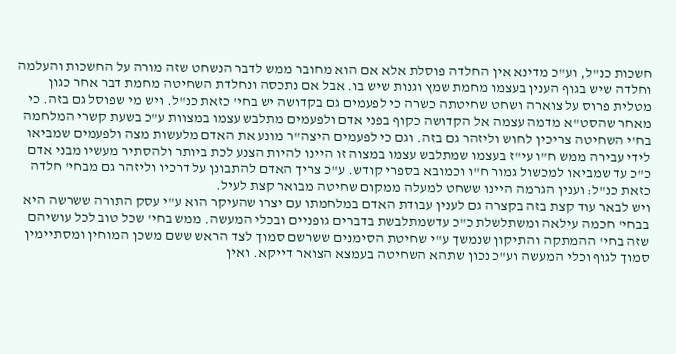חשכות כנ"ל, וע"כ מדינא אין החלדה פוסלת אלא אם הוא מחובר ממש לדבר הנשחט שזה מורה על החשכות והעלמה וחלדה שיש בגוף הענין בעצמו מחמת שמץ וגנות שיש בו. אבל אם נתכסה ונחלדת השחיטה מחמת דבר אחר כגון מטלית פרוס על צוארה ושחט שחיטתה כשרה כי לפעמים גם בקדושה יש בחי' כזאת כנ"ל. ויש מי שפוסל גם בזה. כי מאחר שהסט"א מדמה עצמה אל הקדושה כקוף בפני אדם ולפעמים מתלבש עצמו במצוות ע"כ בשעת קשרי המלחמה בח'י השחיטה צריכין לחוש וליזהר גם בזה. וגם כי לפעמים היצה"ר מונע את האדם מלעשות מצה ולפעמים שמביאו לידי עבירה ממש ח"ו עי"ז בעצמו שמתלבש עצמו במצוה זו היינו להיות הצנע לכת ביותר ולהסתיר מעשיו מבני אדם כ"כ עד שמביאו למכשול גמור ח"ו וכמובא בספרי קודש. ע"כ צריך האדם להתבונן על דרכיו וליזהר גם מבחי' חלדה כזאת כנ"ל: וענין הגרמה היינו ששחט למעלה ממקום שחיטה מבואר קצת לעיל.
ויש לבאר עוד קצת בזה בקצרה גם לענין עבודת האדם במלחמתו עם יצרו שהעיקר הוא ע"י עסק התורה ששרשה היא בבחי' חכמה עילאה ומשתלשלת כ"כ עדשמתלבשת בדברים גופניים ובכלי המעשה. ממש בחי' שכל טוב לכל עושיהם שזה בחי' ההמתקה והתיקון שנמשך ע"י שחיטת הסימנים ששרשם סמוך לצד הראש ששם משכן המוחין ומסתיימין סמוך לגוף וכלי המעשה וע"כ נכון שתהא השחיטה בעמצא הצואר דייקא. ואין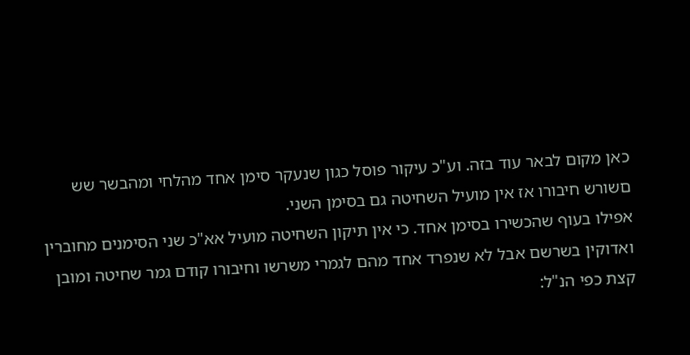כאן מקום לבאר עוד בזה. וע"כ עיקור פוסל כגון שנעקר סימן אחד מהלחי ומהבשר שש םשורש חיבורו אז אין מועיל השחיטה גם בסימן השני.
אפילו בעוף שהכשירו בסימן אחד. כי אין תיקון השחיטה מועיל אא"כ שני הסימנים מחוברין ואדוקין בשרשם אבל לא שנפרד אחד מהם לגמרי משרשו וחיבורו קודם גמר שחיטה ומובן קצת כפי הנ"ל: